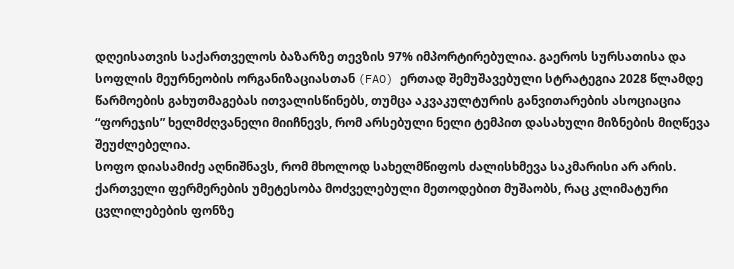დღეისათვის საქართველოს ბაზარზე თევზის 97% იმპორტირებულია. გაეროს სურსათისა და სოფლის მეურნეობის ორგანიზაციასთან (FAO) ერთად შემუშავებული სტრატეგია 2028 წლამდე წარმოების გახუთმაგებას ითვალისწინებს, თუმცა აკვაკულტურის განვითარების ასოციაცია “ფორეჯის” ხელმძღვანელი მიიჩნევს, რომ არსებული ნელი ტემპით დასახული მიზნების მიღწევა შეუძლებელია.
სოფო დიასამიძე აღნიშნავს, რომ მხოლოდ სახელმწიფოს ძალისხმევა საკმარისი არ არის. ქართველი ფერმერების უმეტესობა მოძველებული მეთოდებით მუშაობს, რაც კლიმატური ცვლილებების ფონზე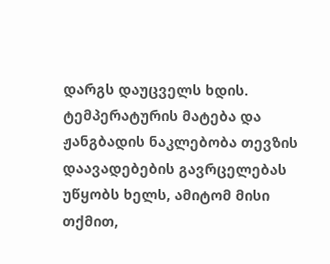დარგს დაუცველს ხდის. ტემპერატურის მატება და ჟანგბადის ნაკლებობა თევზის დაავადებების გავრცელებას უწყობს ხელს, ამიტომ მისი თქმით,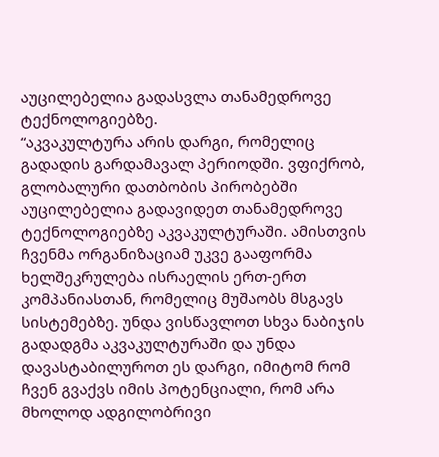აუცილებელია გადასვლა თანამედროვე ტექნოლოგიებზე.
“აკვაკულტურა არის დარგი, რომელიც გადადის გარდამავალ პერიოდში. ვფიქრობ, გლობალური დათბობის პირობებში აუცილებელია გადავიდეთ თანამედროვე ტექნოლოგიებზე აკვაკულტურაში. ამისთვის ჩვენმა ორგანიზაციამ უკვე გააფორმა ხელშეკრულება ისრაელის ერთ-ერთ კომპანიასთან, რომელიც მუშაობს მსგავს სისტემებზე. უნდა ვისწავლოთ სხვა ნაბიჯის გადადგმა აკვაკულტურაში და უნდა დავასტაბილუროთ ეს დარგი, იმიტომ რომ ჩვენ გვაქვს იმის პოტენციალი, რომ არა მხოლოდ ადგილობრივი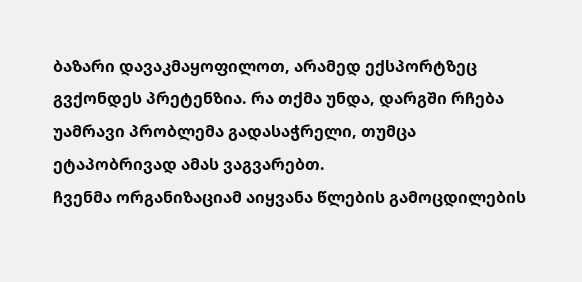ბაზარი დავაკმაყოფილოთ, არამედ ექსპორტზეც გვქონდეს პრეტენზია. რა თქმა უნდა, დარგში რჩება უამრავი პრობლემა გადასაჭრელი, თუმცა ეტაპობრივად ამას ვაგვარებთ.
ჩვენმა ორგანიზაციამ აიყვანა წლების გამოცდილების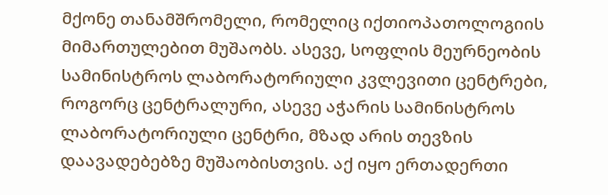მქონე თანამშრომელი, რომელიც იქთიოპათოლოგიის მიმართულებით მუშაობს. ასევე, სოფლის მეურნეობის სამინისტროს ლაბორატორიული კვლევითი ცენტრები, როგორც ცენტრალური, ასევე აჭარის სამინისტროს ლაბორატორიული ცენტრი, მზად არის თევზის დაავადებებზე მუშაობისთვის. აქ იყო ერთადერთი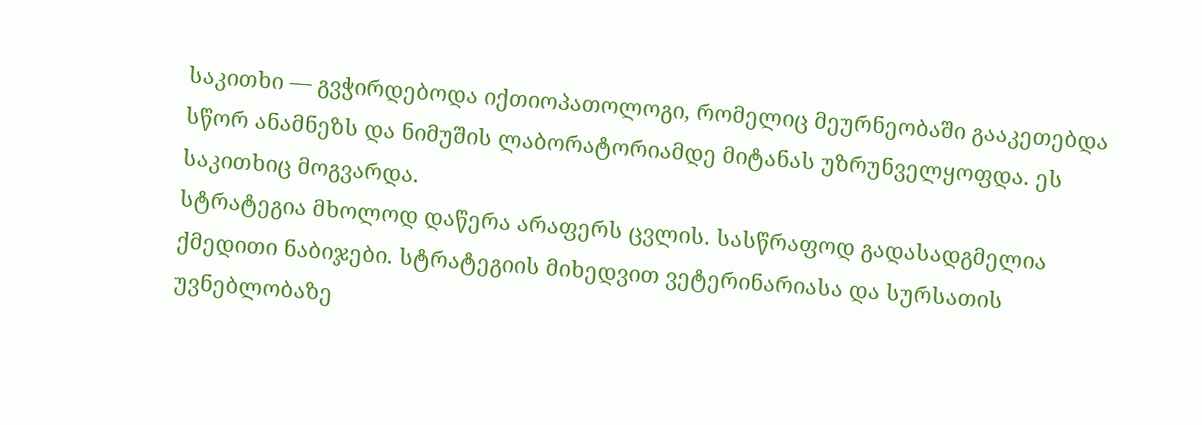საკითხი — გვჭირდებოდა იქთიოპათოლოგი, რომელიც მეურნეობაში გააკეთებდა სწორ ანამნეზს და ნიმუშის ლაბორატორიამდე მიტანას უზრუნველყოფდა. ეს საკითხიც მოგვარდა.
სტრატეგია მხოლოდ დაწერა არაფერს ცვლის. სასწრაფოდ გადასადგმელია ქმედითი ნაბიჯები. სტრატეგიის მიხედვით ვეტერინარიასა და სურსათის უვნებლობაზე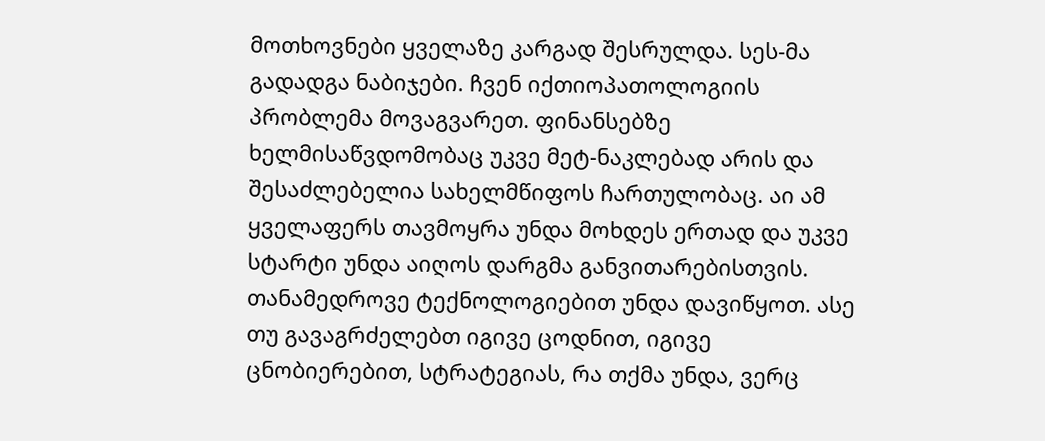მოთხოვნები ყველაზე კარგად შესრულდა. სეს-მა გადადგა ნაბიჯები. ჩვენ იქთიოპათოლოგიის პრობლემა მოვაგვარეთ. ფინანსებზე ხელმისაწვდომობაც უკვე მეტ-ნაკლებად არის და შესაძლებელია სახელმწიფოს ჩართულობაც. აი ამ ყველაფერს თავმოყრა უნდა მოხდეს ერთად და უკვე სტარტი უნდა აიღოს დარგმა განვითარებისთვის. თანამედროვე ტექნოლოგიებით უნდა დავიწყოთ. ასე თუ გავაგრძელებთ იგივე ცოდნით, იგივე ცნობიერებით, სტრატეგიას, რა თქმა უნდა, ვერც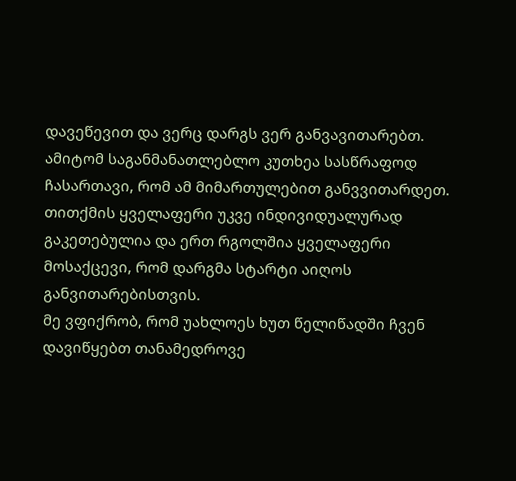დავეწევით და ვერც დარგს ვერ განვავითარებთ. ამიტომ საგანმანათლებლო კუთხეა სასწრაფოდ ჩასართავი, რომ ამ მიმართულებით განვვითარდეთ. თითქმის ყველაფერი უკვე ინდივიდუალურად გაკეთებულია და ერთ რგოლშია ყველაფერი მოსაქცევი, რომ დარგმა სტარტი აიღოს განვითარებისთვის.
მე ვფიქრობ, რომ უახლოეს ხუთ წელიწადში ჩვენ დავიწყებთ თანამედროვე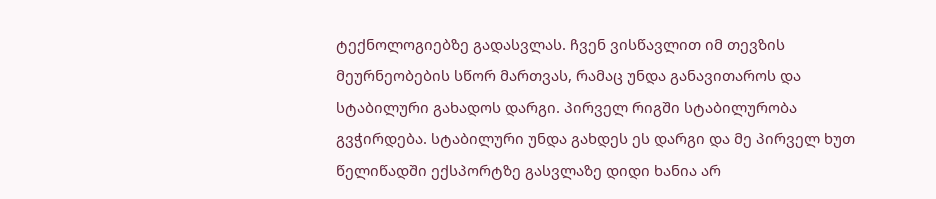ტექნოლოგიებზე გადასვლას. ჩვენ ვისწავლით იმ თევზის მეურნეობების სწორ მართვას, რამაც უნდა განავითაროს და სტაბილური გახადოს დარგი. პირველ რიგში სტაბილურობა გვჭირდება. სტაბილური უნდა გახდეს ეს დარგი და მე პირველ ხუთ წელიწადში ექსპორტზე გასვლაზე დიდი ხანია არ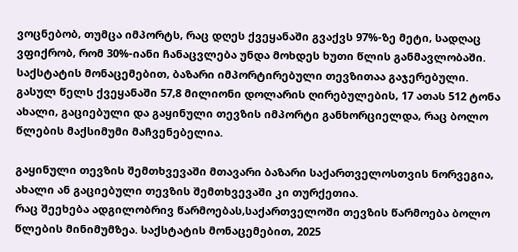ვოცნებობ, თუმცა იმპორტს, რაც დღეს ქვეყანაში გვაქვს 97%-ზე მეტი, სადღაც ვფიქრობ, რომ 30%-იანი ჩანაცვლება უნდა მოხდეს ხუთი წლის განმავლობაში.
საქსტატის მონაცემებით, ბაზარი იმპორტირებული თევზითაა გაჯერებული. გასულ წელს ქვეყანაში 57,8 მილიონი დოლარის ღირებულების, 17 ათას 512 ტონა ახალი, გაციებული და გაყინული თევზის იმპორტი განხორციელდა, რაც ბოლო წლების მაქსიმუმი მაჩვენებელია.

გაყინული თევზის შემთხვევაში მთავარი ბაზარი საქართველოსთვის ნორვეგია, ახალი ან გაციებული თევზის შემთხვევაში კი თურქეთია.
რაც შეეხება ადგილობრივ წარმოებას,საქართველოში თევზის წარმოება ბოლო წლების მინიმუმზეა. საქსტატის მონაცემებით, 2025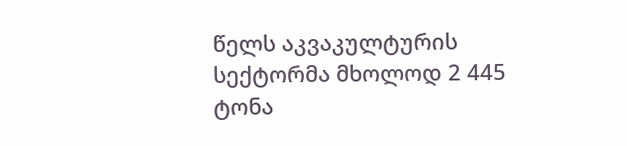წელს აკვაკულტურის სექტორმა მხოლოდ 2 445 ტონა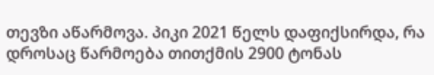თევზი აწარმოვა. პიკი 2021 წელს დაფიქსირდა, რა დროსაც წარმოება თითქმის 2900 ტონას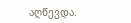აღწევდა.